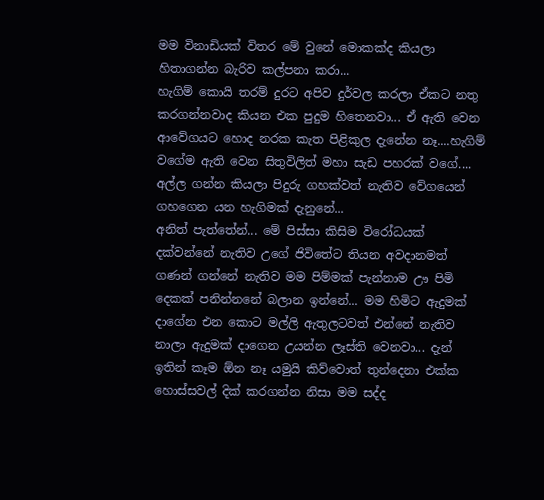මම විනාඩියක් විතර මේ වුනේ මොකක්ද කියලා හිතාගන්න බැරිව කල්පනා කරා...
හැගිම් කොයි තරම් දුරට අපිව දුර්වල කරලා ඒකට නතු කරගන්නවාද කියන එක පුදුම හිතෙනවා... ඒ ඇති වෙන ආවේගයට හොද නරක කැත පිළිකුල දැනේන නෑ....හැගිම් වගේම ඇති වෙන සිතුවිලිත් මහා සැඩ පහරක් වගේ.... අල්ල ගන්න කියලා පිදුරු ගහක්වත් නැතිව වේගයෙන් ගහගෙන යන හැගිමක් දැනුනේ...
අනිත් පැත්තේන්... මේ පිස්සා කිසිම විරෝධයක් දක්වන්නේ නැතිව උගේ ජිවිතේට තියන අවදානමත් ගණන් ගන්නේ නැතිව මම පිම්මක් පැන්නාම ඌ පිමි දෙකක් පනින්නනේ බලාන ඉන්නේ... මම හිමිට ඇදුමක් දාගේන එන කොට මල්ලි ඇතුලටවත් එන්නේ නැතිව නාලා ඇදුමක් දාගෙන උයන්න ලෑස්ති වෙනවා... දැන් ඉතින් කෑම ඕන නෑ යමුයි කිව්වොත් තුන්දෙනා එක්ක හොස්සවල් දික් කරගන්න නිසා මම සද්ද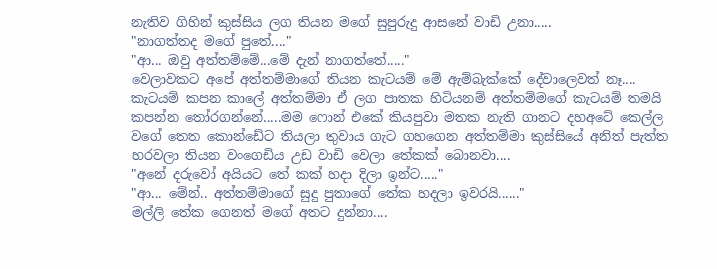නැතිව ගිහින් කුස්සිය ලග තියන මගේ සුපුරුදු ආසනේ වාඩි උනා.....
"නාගත්තද මගේ පුතේ...."
"ආ... ඔවු අත්තම්මේ...මේ දැන් නාගත්තේ....."
වෙලාවකට අපේ අත්තම්මාගේ තියන කැටයම් මේ ඇම්බැක්කේ දේවාලෙවත් නෑ.... කැටයම් කපන කාලේ අත්තම්මා ඒ ලග පාතක හිටියනම් අත්තම්මගේ කැටයම් තමයි කපන්න තෝරගන්නේ.....මම ෆොන් එකේ කියපුවා මතක නැති ගානට දහඅටේ කෙල්ල වගේ තෙත කොන්ඩේට තියලා තුවාය ගැට ගහගෙන අත්තම්මා කුස්සියේ අනිත් පැත්ත හරවලා තියන වංගෙඩිය උඩ වාඩි වෙලා තේකක් බොනවා....
"අනේ දරුවෝ අයියට තේ කක් හදා දිලා ඉන්ට....."
"ආ... මේන්.. අත්තම්මාගේ සුදු පුතාගේ තේක හදලා ඉවරයි......"
මල්ලි තේක ගෙනත් මගේ අතට දුන්නා....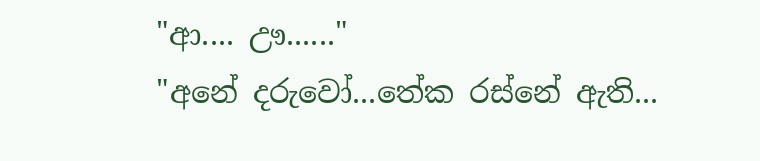"ආ.... ඌ......"
"අනේ දරුවෝ...තේක රස්නේ ඇති...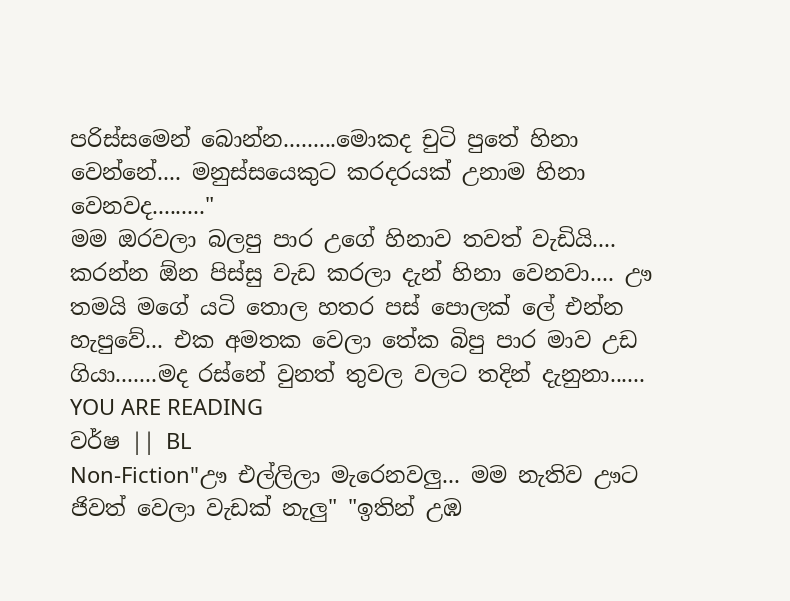පරිස්සමෙන් බොන්න.........මොකද චුටි පුතේ හිනා වෙන්නේ.... මනුස්සයෙකුට කරදරයක් උනාම හිනා වෙනවද........."
මම ඔරවලා බලපු පාර උගේ හිනාව තවත් වැඩියි.... කරන්න ඕන පිස්සු වැඩ කරලා දැන් හිනා වෙනවා.... ඌ තමයි මගේ යටි තොල හතර පස් පොලක් ලේ එන්න හැපුවේ... එක අමතක වෙලා තේක බිපු පාර මාව උඩ ගියා.......මද රස්නේ වුනත් තුවල වලට තදින් දැනුනා......
YOU ARE READING
වර්ෂ || BL
Non-Fiction"ඌ එල්ලිලා මැරෙනවලු... මම නැතිව ඌට ජිවත් වෙලා වැඩක් නැලු" "ඉතින් උඹ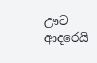ඌට ආදරෙයි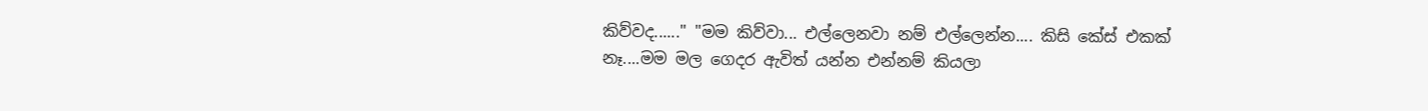කිව්වද......" "මම කිව්වා... එල්ලෙනවා නම් එල්ලෙන්න.... කිසි කේස් එකක් නෑ....මම මල ගෙදර ඇවිත් යන්න එන්නම් කියලා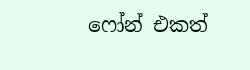ෆෝන් එකත්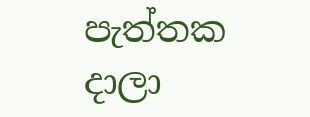පැත්තක දාලා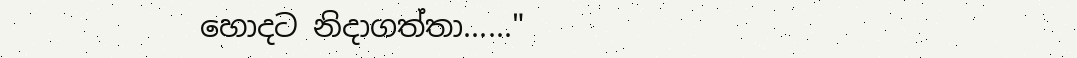හොදට නිදාගත්තා......"